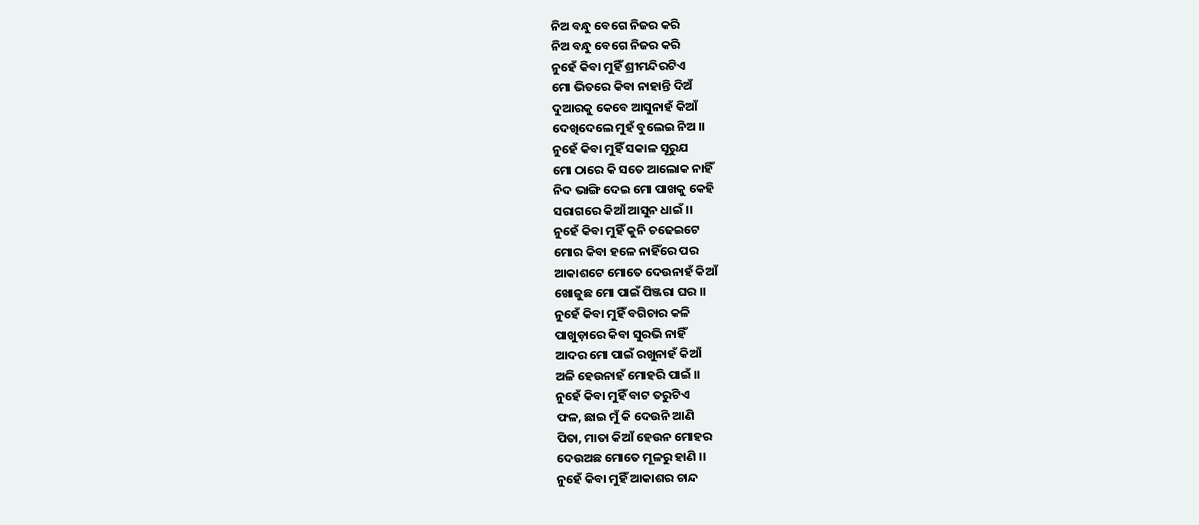ନିଅ ବନ୍ଧୁ ବେଗେ ନିଜର କରି
ନିଅ ବନ୍ଧୁ ବେଗେ ନିଜର କରି
ନୁହେଁ କିବା ମୁହିଁ ଶ୍ରୀମନ୍ଦିରଟିଏ
ମୋ ଭିତରେ କିବା ନାହାନ୍ତି ଦିଅଁ
ଦୁଆରକୁ କେବେ ଆସୁନାହଁ କିଆଁ
ଦେଖିଦେଲେ ମୁହଁ ବୁଲେଇ ନିଅ ।।
ନୁହେଁ କିବା ମୁହିଁ ସକାଳ ସୂରୁଯ
ମୋ ଠାରେ କି ସତେ ଆଲୋକ ନାହିଁ
ନିଦ ଭାଙ୍ଗି ଦେଇ ମୋ ପାଖକୁ କେହି
ସରାଗରେ କିଆଁ ଆସୁନ ଧାଇଁ ।।
ନୁହେଁ କିବା ମୁହିଁ କୁନି ଚଢେଇଟେ
ମୋର କିବା ହଳେ ନାହିଁରେ ପର
ଆକାଶଟେ ମୋତେ ଦେଉନାହଁ କିଆଁ
ଖୋଜୁଛ ମୋ ପାଇଁ ପିଞ୍ଜରା ଘର ।।
ନୁହେଁ କିବା ମୁହିଁ ବଗିଚାର କଳି
ପାଖୁଡ଼ାରେ କିବା ସୁରଭି ନାହିଁ
ଆଦର ମୋ ପାଇଁ ରଖୁନାହଁ କିଆଁ
ଅଳି ହେଉନାହଁ ମୋହରି ପାଇଁ ।।
ନୁହେଁ କିବା ମୁହିଁ ବାଟ ତରୁଟିଏ
ଫଳ, ଛାଇ ମୁଁ କି ଦେଉନି ଆଣି
ପିତା, ମାତା କିଆଁ ହେଉନ ମୋହର
ଦେଉଅଛ ମୋତେ ମୂଳରୁ ହାଣି ।।
ନୁହେଁ କିବା ମୁହିଁ ଆକାଶର ଚାନ୍ଦ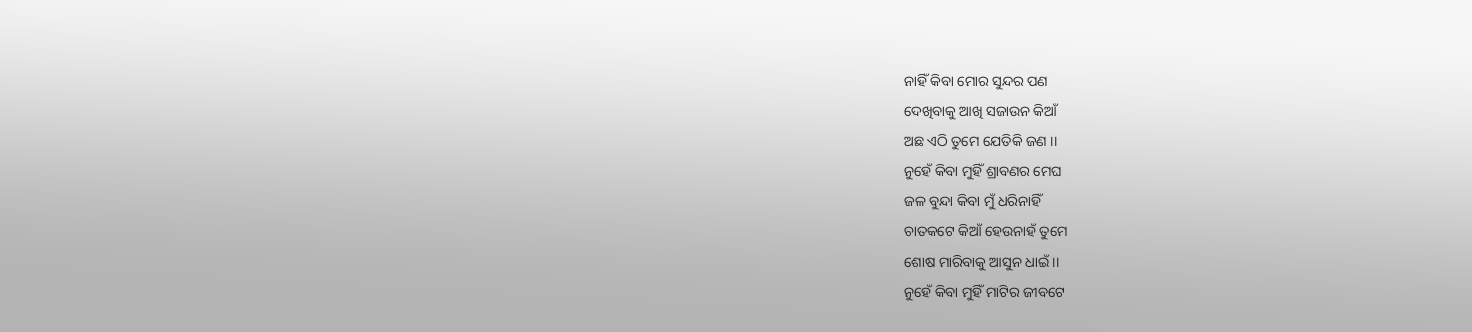ନାହିଁ କିବା ମୋର ସୁନ୍ଦର ପଣ
ଦେଖିବାକୁ ଆଖି ସଜାଉନ କିଆଁ
ଅଛ ଏଠି ତୁମେ ଯେତିକି ଜଣ ।।
ନୁହେଁ କିବା ମୁହିଁ ଶ୍ରାବଣର ମେଘ
ଜଳ ବୁନ୍ଦା କିବା ମୁଁ ଧରିନାହିଁ
ଚାତକଟେ କିଆଁ ହେଉନାହଁ ତୁମେ
ଶୋଷ ମାରିବାକୁ ଆସୁନ ଧାଇଁ ।।
ନୁହେଁ କିବା ମୁହିଁ ମାଟିର ଜୀବଟେ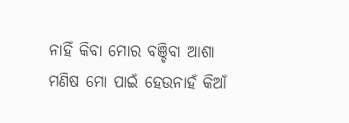ନାହିଁ କିବା ମୋର ବଞ୍ଚିବା ଆଶା
ମଣିଷ ମୋ ପାଇଁ ହେଉନାହଁ କିଆଁ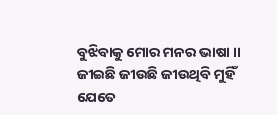ବୁଝିବାକୁ ମୋର ମନର ଭାଷା ।।
ଜୀଇଛି ଜୀଉଛି ଜୀଉଥିବି ମୁହିଁ
ଯେତେ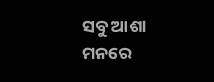ସବୁ ଆଶା ମନରେ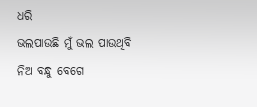ଧରି
ଭଲପାଉଛି ମୁଁ ଭଲ ପାଉଥିବି
ନିଅ ବନ୍ଧୁ ବେଗେ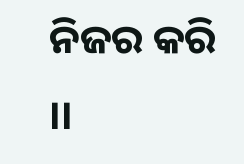ନିଜର କରି ।।